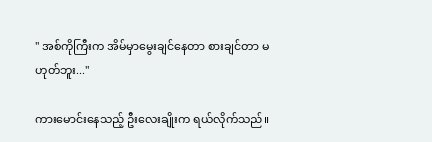" အစ်ကိုကြီးက အိမ်မှာမွေးချင်နေတာ စားချင်တာ မဟုတ်ဘူး..."

ကားမောင်းနေသည့် ဦးလေးချိုးက ရယ်လိုက်သည်။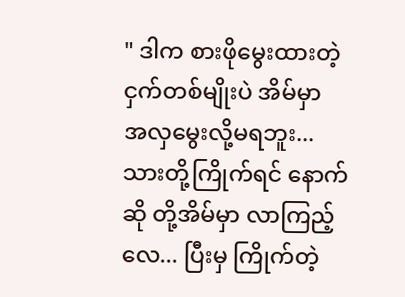" ဒါက စားဖိုမွေးထားတဲ့ ငှက်တစ်မျိုးပဲ အိမ်မှာ အလှမွေးလို့မရဘူး... သားတို့ကြိုက်ရင် နောက်ဆို တို့အိမ်မှာ လာကြည့်လေ... ပြီးမှ ကြိုက်တဲ့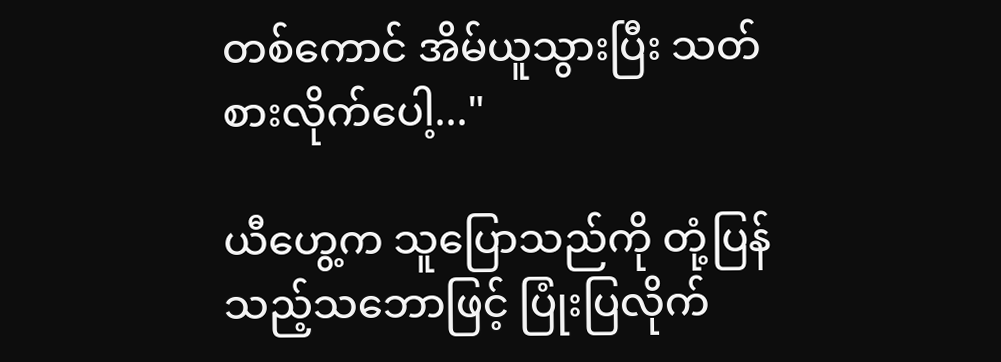တစ်ကောင် အိမ်ယူသွားပြီး သတ်စားလိုက်ပေါ့..."

ယီဟွေ့က သူပြောသည်ကို တုံ့ပြန်သည့်သဘောဖြင့် ပြုံးပြလိုက်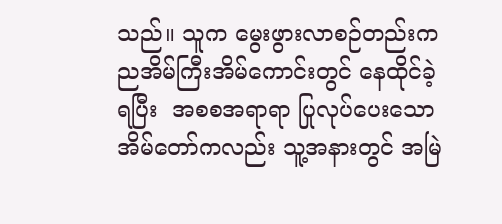သည်။ သူက မွေးဖွားလာစဉ်တည်းကညအိမ်ကြီးအိမ်ကောင်းတွင် နေထိုင်ခဲ့ရပြီး  အစစအရာရာ ပြုလုပ်ပေးသော အိမ်တော်ကလည်း သူ့အနားတွင် အမြဲ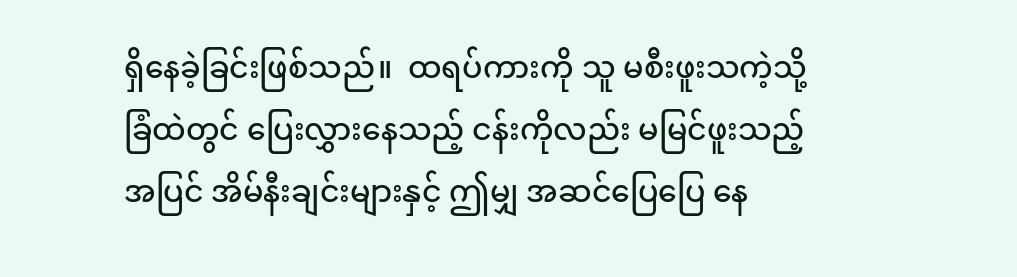ရှိနေခဲ့ခြင်းဖြစ်သည်။  ထရပ်ကားကို သူ မစီးဖူးသကဲ့သို့ ခြံထဲတွင် ပြေးလွှားနေသည့် ငန်းကိုလည်း မမြင်ဖူးသည့်အပြင် အိမ်နီးချင်းများနှင့် ဤမျှ အဆင်ပြေပြေ နေ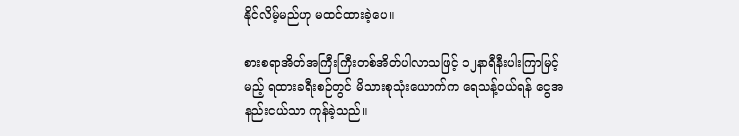နိုင်လိမ့်မည်ဟု မထင်ထားခဲ့ပေ။

စားစရာအိတ်အကြီးကြီးတစ်အိတ်ပါလာသဖြင့် ၁၂နာရီနီးပါးကြာမြင့်မည့် ရထားခရီးစဉ်တွင် မိသားစုသုံးယောက်က ရေသန့်ဝယ်ရန် ငွေအနည်းငယ်သာ ကုန်ခဲ့သည်။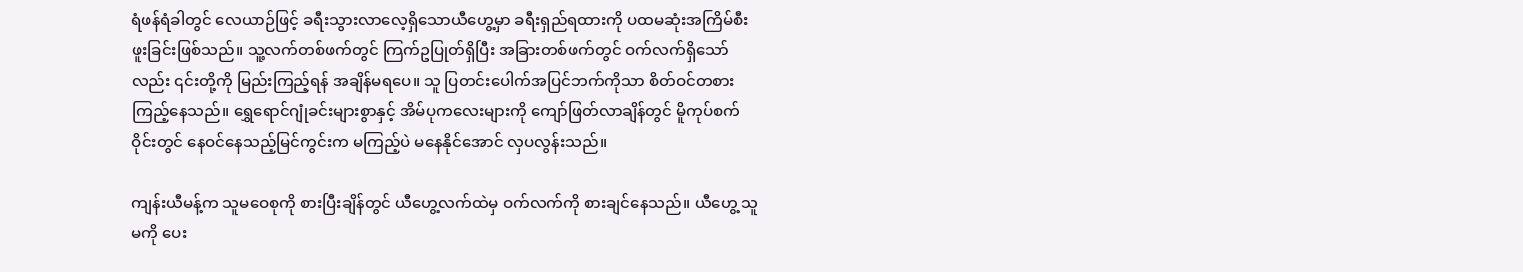ရံဖန်ရံခါတွင် လေယာဉ်ဖြင့် ခရီးသွားလာလေ့ရှိသောယီဟွေ့မှာ ခရီးရှည်ရထားကို ပထမဆုံးအကြိမ်စီးဖူးခြင်းဖြစ်သည်။ သူ့လက်တစ်ဖက်တွင် ကြက်ဥပြုတ်ရှိပြီး အခြားတစ်ဖက်တွင် ဝက်လက်ရှိသော်လည်း ၎င်းတို့ကို မြည်းကြည့်ရန် အချိန်မရပေ။ သူ ပြတင်းပေါက်အပြင်ဘက်ကိုသာ စိတ်ဝင်တစားကြည့်နေသည်။ ရွှေရောင်ဂျုံခင်းများစွာနှင့် အိမ်ပုကလေးများကို ကျော်ဖြတ်လာချိန်တွင် မိူကုပ်စက်ဝိုင်း‌တွင် နေဝင်နေသည့်မြင်ကွင်းက မကြည့်ပဲ မနေနိုင်အောင် လှပလွန်းသည်။

ကျန်းယီမန့်က သူမဝေစုကို စားပြီးချိန်တွင် ယီဟွေ့လက်ထဲမှ ဝက်လက်ကို စားချင်နေသည်။ ယီဟွေ့ သူမကို ပေး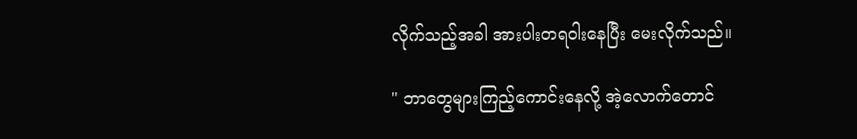လိုက်သည့်အခါ အားပါးတရဝါးနေပြီး မေးလိုက်သည်။

" ဘာတွေများကြည့်ကောင်းနေလို့ အဲ့လောက်တောင်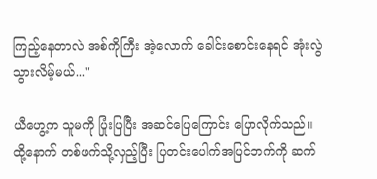ကြည့်နေတာလဲ အစ်ကိုကြီး အဲ့လောက် ခေါင်းစောင်းနေရင် အုံးလွဲသွားလိမ့်မယ်..."

ယီဟွေ့က သူမကို ပြုံးပြပြီး အဆင်ပြေကြောင်း ပြောလိုက်သည်။ ထို့နောက် တစ်ဖက်သို့လှည့်ပြီး ပြတင်းပေါက်အပြင်ဘက်ကို ဆက်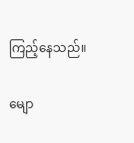ကြည့်နေသည်။

မျော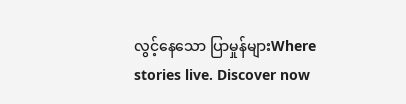လွင့်နေသော ပြာမှုန်များWhere stories live. Discover now